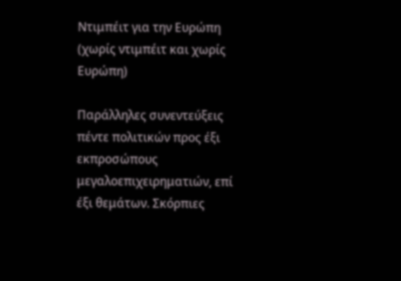Ντιμπέιτ για την Ευρώπη (χωρίς ντιμπέιτ και χωρίς Ευρώπη)

Παράλληλες συνεντεύξεις πέντε πολιτικών προς έξι εκπροσώπους μεγαλοεπιχειρηματιών, επί έξι θεμάτων. Σκόρπιες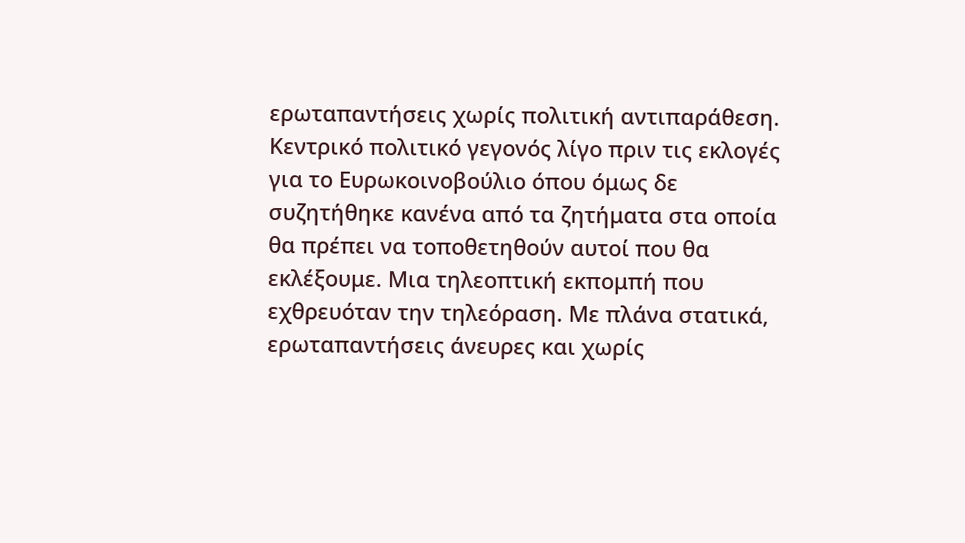ερωταπαντήσεις χωρίς πολιτική αντιπαράθεση. Κεντρικό πολιτικό γεγονός λίγο πριν τις εκλογές για το Ευρωκοινοβούλιο όπου όμως δε συζητήθηκε κανένα από τα ζητήματα στα οποία θα πρέπει να τοποθετηθούν αυτοί που θα εκλέξουμε. Μια τηλεοπτική εκπομπή που εχθρευόταν την τηλεόραση. Με πλάνα στατικά, ερωταπαντήσεις άνευρες και χωρίς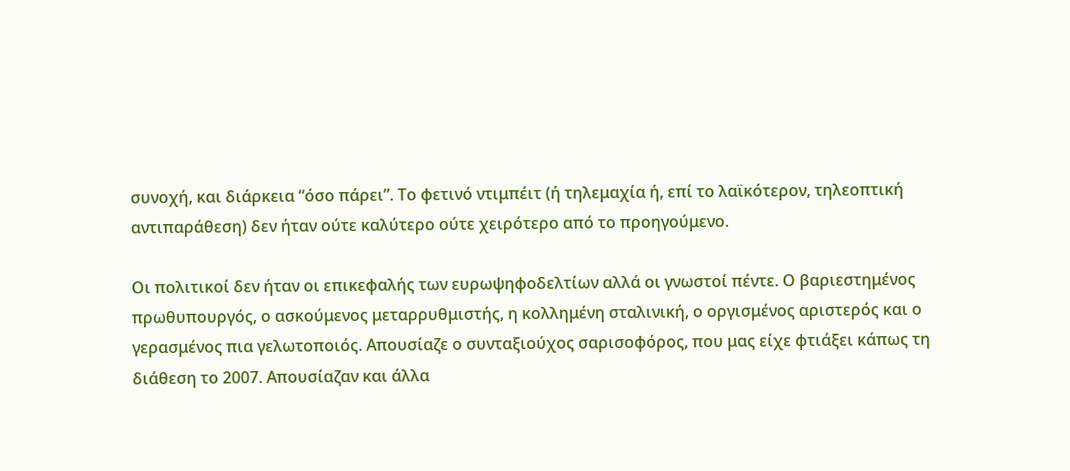συνοχή, και διάρκεια “όσο πάρει”. Το φετινό ντιμπέιτ (ή τηλεμαχία ή, επί το λαϊκότερον, τηλεοπτική αντιπαράθεση) δεν ήταν ούτε καλύτερο ούτε χειρότερο από το προηγούμενο.

Οι πολιτικοί δεν ήταν οι επικεφαλής των ευρωψηφοδελτίων αλλά οι γνωστοί πέντε. Ο βαριεστημένος πρωθυπουργός, ο ασκούμενος μεταρρυθμιστής, η κολλημένη σταλινική, ο οργισμένος αριστερός και ο γερασμένος πια γελωτοποιός. Απουσίαζε ο συνταξιούχος σαρισοφόρος, που μας είχε φτιάξει κάπως τη διάθεση το 2007. Απουσίαζαν και άλλα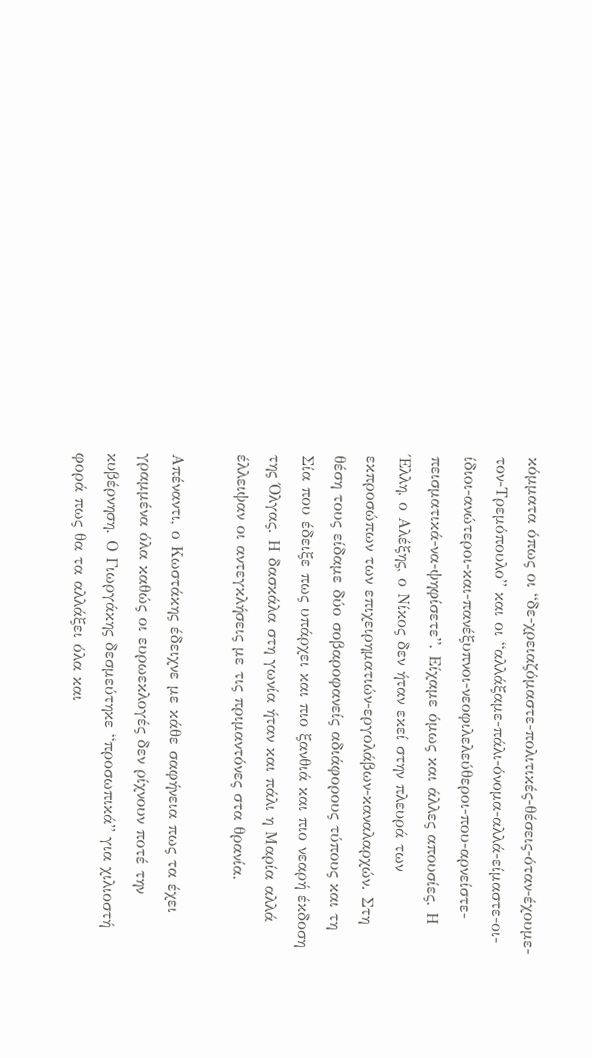κόμματα όπως οι “δε-χρειαζόμαστε-πολιτικές-θέσεις-όταν-έχουμε-τον-Τρεμόπουλο” και οι “αλλάξαμε-πάλι-όνομα-αλλά-είμαστε-οι-ίδιοι-ανώτεροι-και-πανέξυπνοι-νεοφιλελεύθεροι-που-αρνείστε-πεισματικά-να-ψηφίσετε”. Είχαμε όμως και άλλες απουσίες. Η Έλλη, ο Αλέξης, ο Νίκος δεν ήταν εκεί στην πλευρά των εκπροσώπων των επιχειρηματιών-εργολάβων-καναλαρχών. Στη θέση τους είδαμε δύο σοβαροφανείς αδιάφορους τύπους και τη Σία που έδειξε πως υπάρχει και πιο ξανθιά και πιο νεαρή έκδοση της Όλγας. Η δασκάλα στη γωνία ήταν και πάλι η Μαρία αλλά έλλειψαν οι αντεγκλήσεις με τις πριμαντόνες στα θρανία.

Απέναντι, ο Κωστάκης έδειχνε με κάθε σαφήνεια πως τα έχει γραμμένα όλα καθώς οι ευρωεκλογές δεν ρίχνουν ποτέ την κυβέρνηση. Ο Γιωργάκης δεσμεύτηκε “προσωπικά” για χιλιοστή φορά πως θα τα αλλάξει όλα και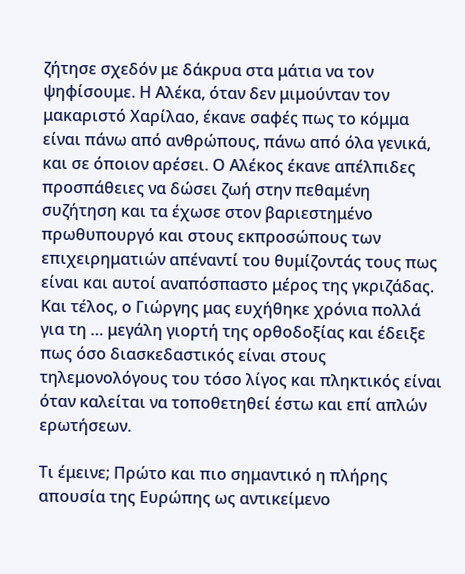ζήτησε σχεδόν με δάκρυα στα μάτια να τον ψηφίσουμε. Η Αλέκα, όταν δεν μιμούνταν τον μακαριστό Χαρίλαο, έκανε σαφές πως το κόμμα είναι πάνω από ανθρώπους, πάνω από όλα γενικά, και σε όποιον αρέσει. Ο Αλέκος έκανε απέλπιδες προσπάθειες να δώσει ζωή στην πεθαμένη συζήτηση και τα έχωσε στον βαριεστημένο πρωθυπουργό και στους εκπροσώπους των επιχειρηματιών απέναντί του θυμίζοντάς τους πως είναι και αυτοί αναπόσπαστο μέρος της γκριζάδας. Και τέλος, ο Γιώργης μας ευχήθηκε χρόνια πολλά για τη … μεγάλη γιορτή της ορθοδοξίας και έδειξε πως όσο διασκεδαστικός είναι στους τηλεμονολόγους του τόσο λίγος και πληκτικός είναι όταν καλείται να τοποθετηθεί έστω και επί απλών ερωτήσεων.

Τι έμεινε; Πρώτο και πιο σημαντικό η πλήρης απουσία της Ευρώπης ως αντικείμενο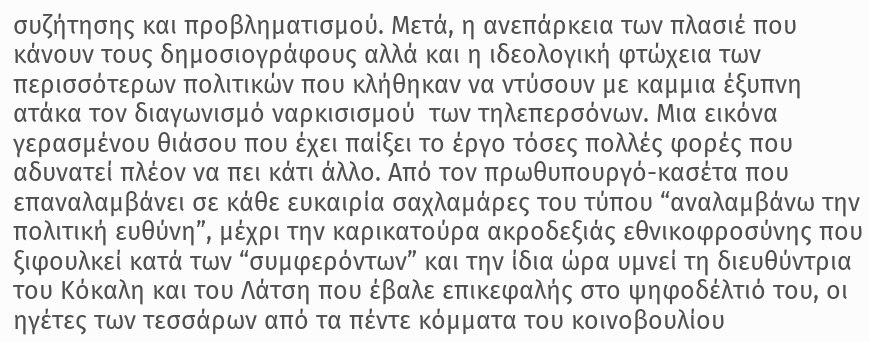συζήτησης και προβληματισμού. Μετά, η ανεπάρκεια των πλασιέ που κάνουν τους δημοσιογράφους αλλά και η ιδεολογική φτώχεια των περισσότερων πολιτικών που κλήθηκαν να ντύσουν με καμμια έξυπνη ατάκα τον διαγωνισμό ναρκισισμού  των τηλεπερσόνων. Μια εικόνα γερασμένου θιάσου που έχει παίξει το έργο τόσες πολλές φορές που αδυνατεί πλέον να πει κάτι άλλο. Από τον πρωθυπουργό-κασέτα που επαναλαμβάνει σε κάθε ευκαιρία σαχλαμάρες του τύπου “αναλαμβάνω την πολιτική ευθύνη”, μέχρι την καρικατούρα ακροδεξιάς εθνικοφροσύνης που ξιφουλκεί κατά των “συμφερόντων” και την ίδια ώρα υμνεί τη διευθύντρια του Κόκαλη και του Λάτση που έβαλε επικεφαλής στο ψηφοδέλτιό του, οι ηγέτες των τεσσάρων από τα πέντε κόμματα του κοινοβουλίου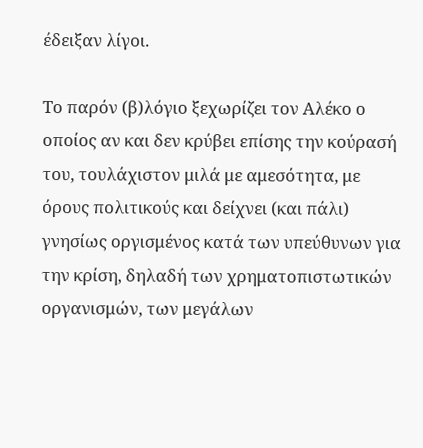έδειξαν λίγοι.

Το παρόν (β)λόγιο ξεχωρίζει τον Αλέκο ο οποίος αν και δεν κρύβει επίσης την κούρασή του, τουλάχιστον μιλά με αμεσότητα, με όρους πολιτικούς και δείχνει (και πάλι) γνησίως οργισμένος κατά των υπεύθυνων για την κρίση, δηλαδή των χρηματοπιστωτικών οργανισμών, των μεγάλων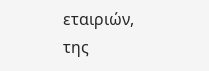εταιριών, της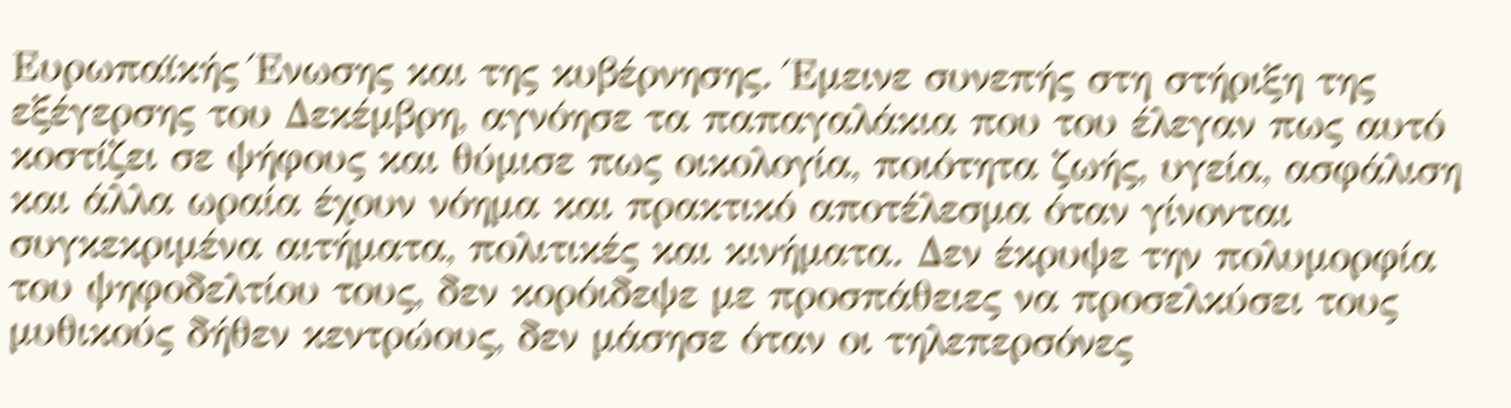Ευρωπαϊκής Ένωσης και της κυβέρνησης. Έμεινε συνεπής στη στήριξη της εξέγερσης του Δεκέμβρη, αγνόησε τα παπαγαλάκια που του έλεγαν πως αυτό κοστίζει σε ψήφους και θύμισε πως οικολογία, ποιότητα ζωής, υγεία, ασφάλιση και άλλα ωραία έχουν νόημα και πρακτικό αποτέλεσμα όταν γίνονται συγκεκριμένα αιτήματα, πολιτικές και κινήματα. Δεν έκρυψε την πολυμορφία του ψηφοδελτίου τους, δεν κορόιδεψε με προσπάθειες να προσελκύσει τους μυθικούς δήθεν κεντρώους, δεν μάσησε όταν οι τηλεπερσόνες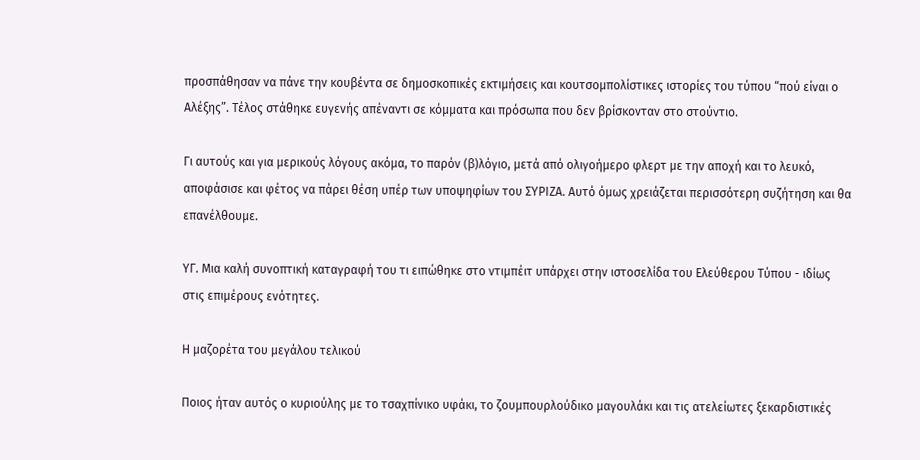προσπάθησαν να πάνε την κουβέντα σε δημοσκοπικές εκτιμήσεις και κουτσομπολίστικες ιστορίες του τύπου “πού είναι ο Αλέξης”. Τέλος στάθηκε ευγενής απέναντι σε κόμματα και πρόσωπα που δεν βρίσκονταν στο στούντιο.

Γι αυτούς και για μερικούς λόγους ακόμα, το παρόν (β)λόγιο, μετά από ολιγοήμερο φλερτ με την αποχή και το λευκό, αποφάσισε και φέτος να πάρει θέση υπέρ των υποψηφίων του ΣΥΡΙΖΑ. Αυτό όμως χρειάζεται περισσότερη συζήτηση και θα επανέλθουμε.

ΥΓ. Μια καλή συνοπτική καταγραφή του τι ειπώθηκε στο ντιμπέιτ υπάρχει στην ιστοσελίδα του Ελεύθερου Τύπου - ιδίως στις επιμέρους ενότητες.

Η μαζορέτα του μεγάλου τελικού

Ποιος ήταν αυτός ο κυριούλης με το τσαχπίνικο υφάκι, το ζουμπουρλούδικο μαγουλάκι και τις ατελείωτες ξεκαρδιστικές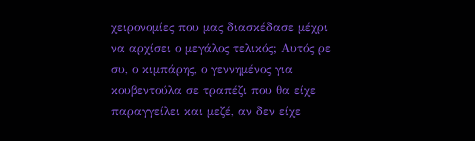χειρονομίες που μας διασκέδασε μέχρι να αρχίσει ο μεγάλος τελικός; Αυτός ρε συ, ο κιμπάρης, ο γεννημένος για κουβεντούλα σε τραπέζι που θα είχε παραγγείλει και μεζέ, αν δεν είχε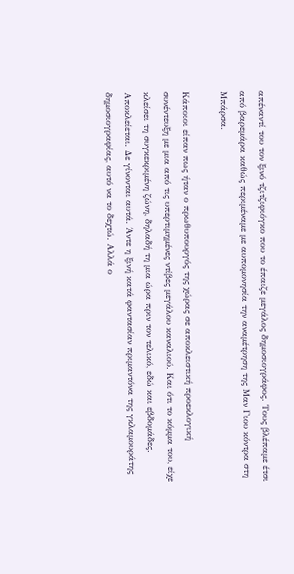απέναντί του τον ξινό τζιτζιφιόγκο που το έπαιζε μεγάλος δημοσιογράφος. Τους βλέπαμε έτσι από βαρεμάρα καθώς περιμέναμε με αυπομονησία την αναμέτρηση της Μαν Γιου κόντρα στη Μπάρσα.

Κάποιοι είπαν πως ήταν ο πρωθυπουργός της χώρας σε αποκλειστική προεκλογική συνέντευξη με μια από τις υπερτιμημένες ντίβες μεγάλου καναλιού. Και ότι το κόμμα του, είχε κλείσει τη συγκεκριμένη ζώνη, δηλαδή τη μια ώρα πριν τον τελικό, εδώ και εβδομάδες. Αποκλείεται. Δε γίνονται αυτά. Άντε η ξινή κατά φαντασίαν πριμαντόνα της γκλαμουράτης δημοσιογραφίας, αυτό να το δεχτώ. Αλλά ο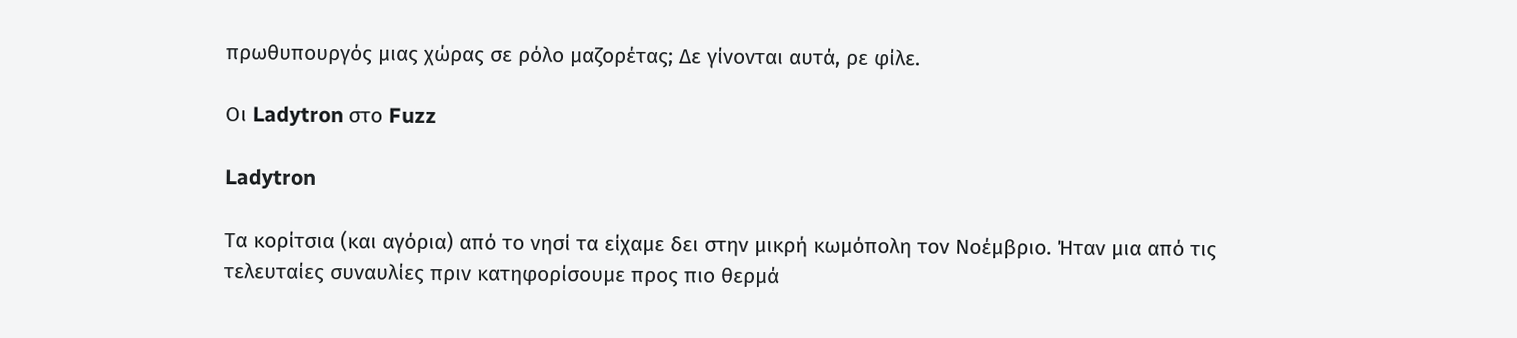πρωθυπουργός μιας χώρας σε ρόλο μαζορέτας; Δε γίνονται αυτά, ρε φίλε.

Οι Ladytron στο Fuzz

Ladytron

Τα κορίτσια (και αγόρια) από το νησί τα είχαμε δει στην μικρή κωμόπολη τον Νοέμβριο. Ήταν μια από τις τελευταίες συναυλίες πριν κατηφορίσουμε προς πιο θερμά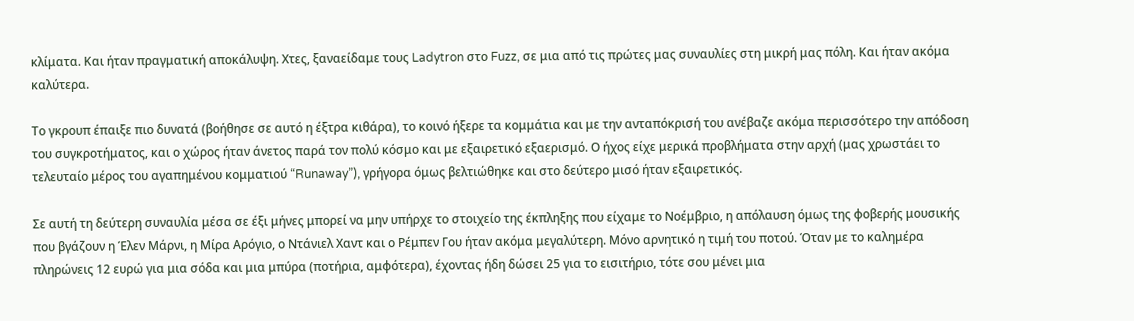κλίματα. Και ήταν πραγματική αποκάλυψη. Χτες, ξαναείδαμε τους Ladytron στο Fuzz, σε μια από τις πρώτες μας συναυλίες στη μικρή μας πόλη. Και ήταν ακόμα καλύτερα.

Το γκρουπ έπαιξε πιο δυνατά (βοήθησε σε αυτό η έξτρα κιθάρα), το κοινό ήξερε τα κομμάτια και με την ανταπόκρισή του ανέβαζε ακόμα περισσότερο την απόδοση του συγκροτήματος, και ο χώρος ήταν άνετος παρά τον πολύ κόσμο και με εξαιρετικό εξαερισμό. Ο ήχος είχε μερικά προβλήματα στην αρχή (μας χρωστάει το τελευταίο μέρος του αγαπημένου κομματιού “Runaway”), γρήγορα όμως βελτιώθηκε και στο δεύτερο μισό ήταν εξαιρετικός.

Σε αυτή τη δεύτερη συναυλία μέσα σε έξι μήνες μπορεί να μην υπήρχε το στοιχείο της έκπληξης που είχαμε το Νοέμβριο, η απόλαυση όμως της φοβερής μουσικής που βγάζουν η Έλεν Μάρνι, η Μίρα Αρόγιο, ο Ντάνιελ Χαντ και ο Ρέμπεν Γου ήταν ακόμα μεγαλύτερη. Μόνο αρνητικό η τιμή του ποτού. Όταν με το καλημέρα πληρώνεις 12 ευρώ για μια σόδα και μια μπύρα (ποτήρια, αμφότερα), έχοντας ήδη δώσει 25 για το εισιτήριο, τότε σου μένει μια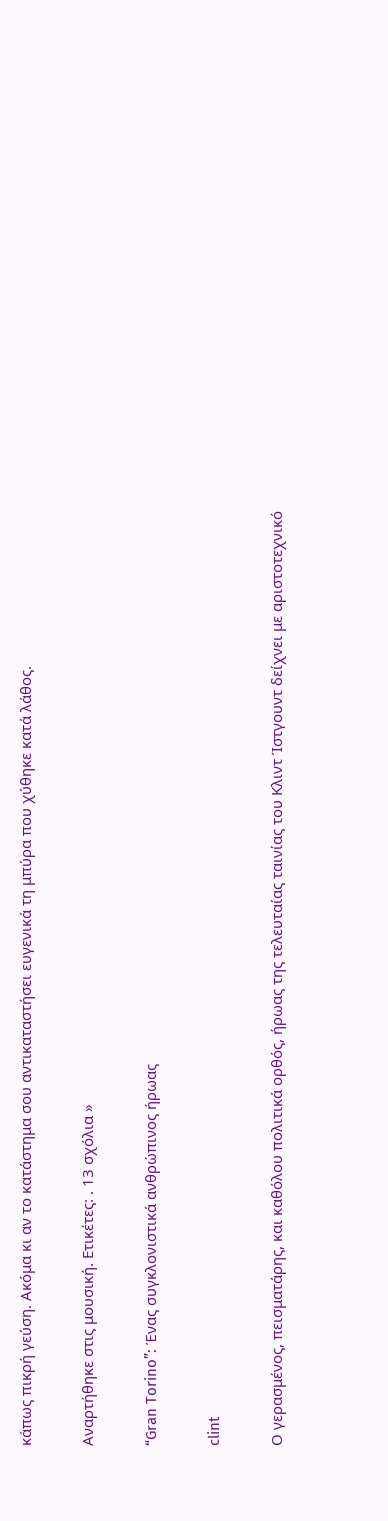κάπως πικρή γεύση. Ακόμα κι αν το κατάστημα σου αντικαταστήσει ευγενικά τη μπύρα που χύθηκε κατά λάθος.

Αναρτήθηκε στις μουσική. Ετικέτες: . 13 σχόλια »

“Gran Torino”: Ένας συγκλονιστικά ανθρώπινος ήρωας

clint

Ο γερασμένος, πεισματάρης, και καθόλου πολιτικά ορθός, ήρωας της τελευταίας ταινίας του Κλιντ Ίστγουντ δείχνει με αριστοτεχνικό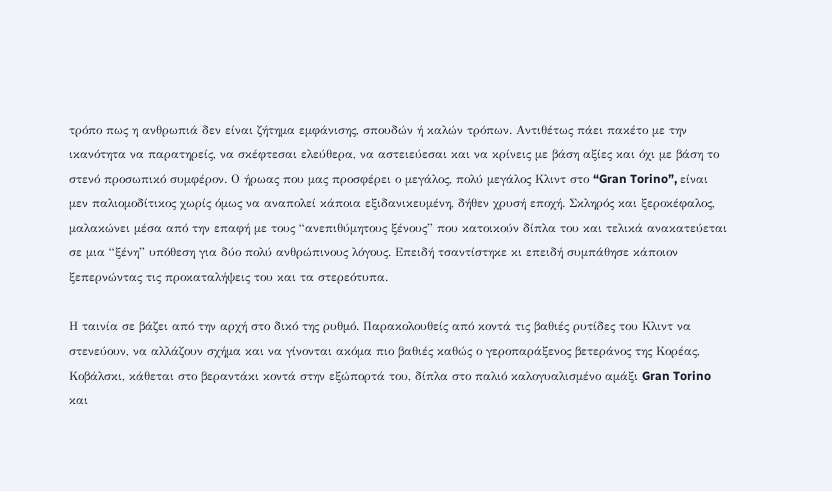τρόπο πως η ανθρωπιά δεν είναι ζήτημα εμφάνισης, σπουδών ή καλών τρόπων. Αντιθέτως πάει πακέτο με την ικανότητα να παρατηρείς, να σκέφτεσαι ελεύθερα, να αστειεύεσαι και να κρίνεις με βάση αξίες και όχι με βάση το στενό προσωπικό συμφέρον. Ο ήρωας που μας προσφέρει ο μεγάλος, πολύ μεγάλος Κλιντ στο “Gran Torino”, είναι μεν παλιομοδίτικος χωρίς όμως να αναπολεί κάποια εξιδανικευμένη, δήθεν χρυσή εποχή. Σκληρός και ξεροκέφαλος, μαλακώνει μέσα από την επαφή με τους “ανεπιθύμητους ξένους” που κατοικούν δίπλα του και τελικά ανακατεύεται σε μια “ξένη” υπόθεση για δύο πολύ ανθρώπινους λόγους. Επειδή τσαντίστηκε κι επειδή συμπάθησε κάποιον ξεπερνώντας τις προκαταλήψεις του και τα στερεότυπα.

Η ταινία σε βάζει από την αρχή στο δικό της ρυθμό. Παρακολουθείς από κοντά τις βαθιές ρυτίδες του Κλιντ να στενεύουν, να αλλάζουν σχήμα και να γίνονται ακόμα πιο βαθιές καθώς ο γεροπαράξενος βετεράνος της Κορέας, Κοβάλσκι, κάθεται στο βεραντάκι κοντά στην εξώπορτά του, δίπλα στο παλιό καλογυαλισμένο αμάξι Gran Torino και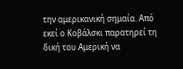την αμερικανική σημαία. Από εκεί ο Κοβάλσκι παρατηρεί τη δική του Αμερική να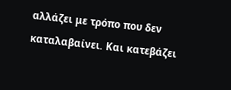αλλάζει με τρόπο που δεν καταλαβαίνει. Και κατεβάζει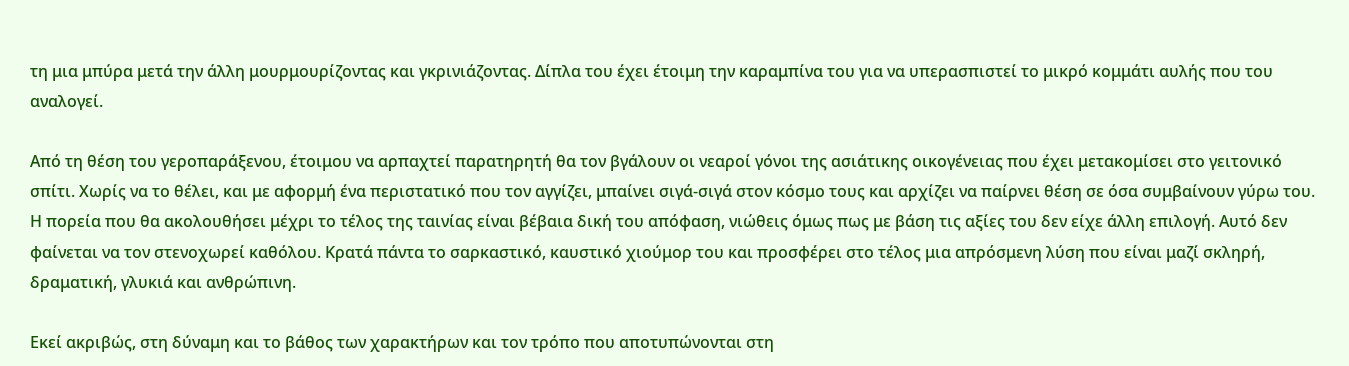τη μια μπύρα μετά την άλλη μουρμουρίζοντας και γκρινιάζοντας. Δίπλα του έχει έτοιμη την καραμπίνα του για να υπερασπιστεί το μικρό κομμάτι αυλής που του αναλογεί.

Από τη θέση του γεροπαράξενου, έτοιμου να αρπαχτεί παρατηρητή θα τον βγάλουν οι νεαροί γόνοι της ασιάτικης οικογένειας που έχει μετακομίσει στο γειτονικό σπίτι. Χωρίς να το θέλει, και με αφορμή ένα περιστατικό που τον αγγίζει, μπαίνει σιγά-σιγά στον κόσμο τους και αρχίζει να παίρνει θέση σε όσα συμβαίνουν γύρω του. Η πορεία που θα ακολουθήσει μέχρι το τέλος της ταινίας είναι βέβαια δική του απόφαση, νιώθεις όμως πως με βάση τις αξίες του δεν είχε άλλη επιλογή. Αυτό δεν φαίνεται να τον στενοχωρεί καθόλου. Κρατά πάντα το σαρκαστικό, καυστικό χιούμορ του και προσφέρει στο τέλος μια απρόσμενη λύση που είναι μαζί σκληρή, δραματική, γλυκιά και ανθρώπινη.

Εκεί ακριβώς, στη δύναμη και το βάθος των χαρακτήρων και τον τρόπο που αποτυπώνονται στη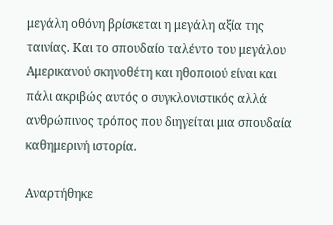μεγάλη οθόνη βρίσκεται η μεγάλη αξία της ταινίας. Και το σπουδαίο ταλέντο του μεγάλου Αμερικανού σκηνοθέτη και ηθοποιού είναι και πάλι ακριβώς αυτός ο συγκλονιστικός αλλά ανθρώπινος τρόπος που διηγείται μια σπουδαία καθημερινή ιστορία.

Αναρτήθηκε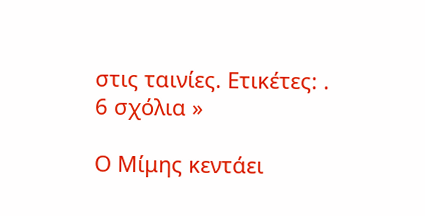στις ταινίες. Ετικέτες: . 6 σχόλια »

Ο Μίμης κεντάει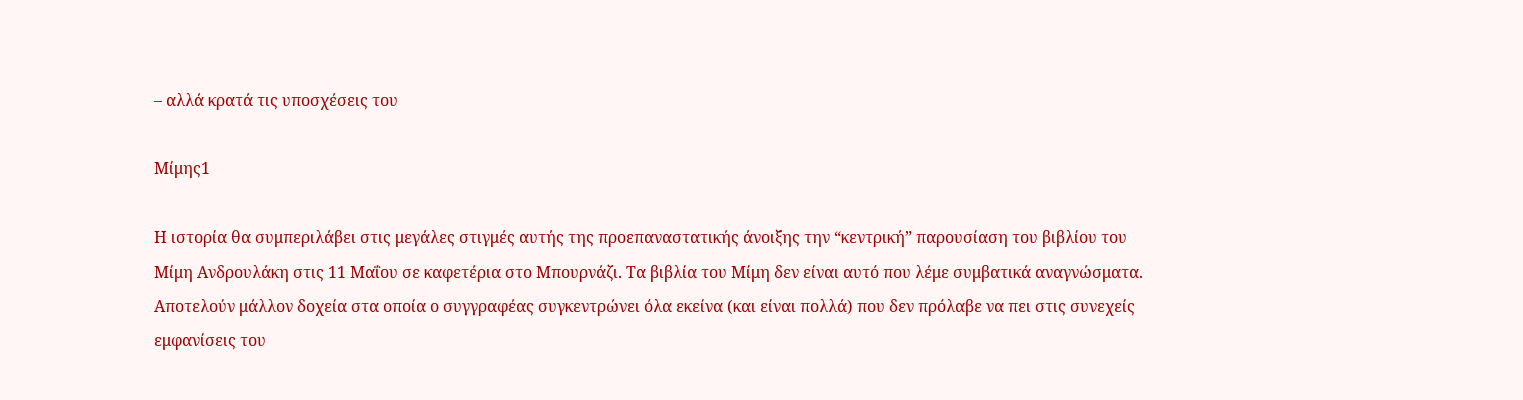– αλλά κρατά τις υποσχέσεις του

Μίμης1

Η ιστορία θα συμπεριλάβει στις μεγάλες στιγμές αυτής της προεπαναστατικής άνοιξης την “κεντρική” παρουσίαση του βιβλίου του Μίμη Ανδρουλάκη στις 11 Μαΐου σε καφετέρια στο Μπουρνάζι. Τα βιβλία του Μίμη δεν είναι αυτό που λέμε συμβατικά αναγνώσματα. Αποτελούν μάλλον δοχεία στα οποία ο συγγραφέας συγκεντρώνει όλα εκείνα (και είναι πολλά) που δεν πρόλαβε να πει στις συνεχείς εμφανίσεις του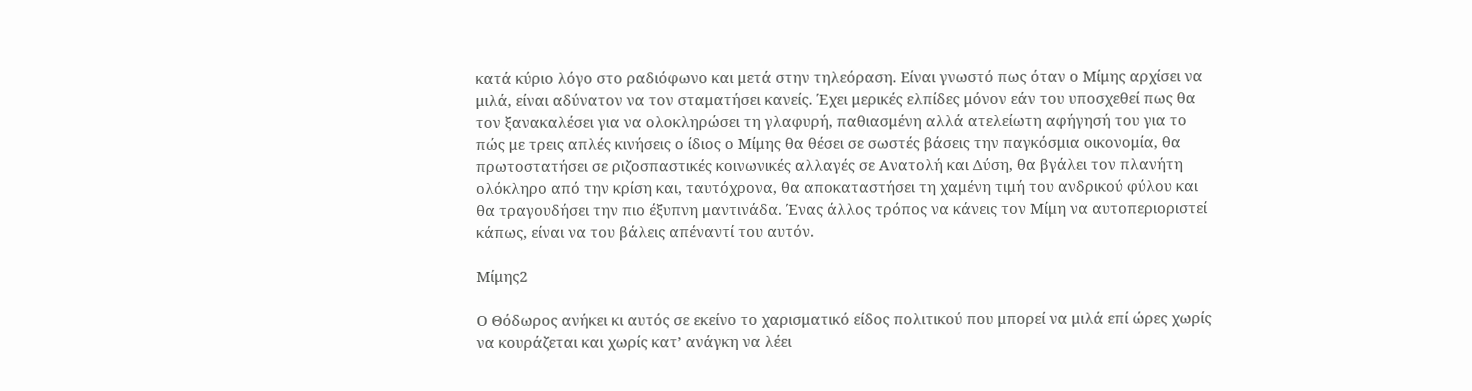κατά κύριο λόγο στο ραδιόφωνο και μετά στην τηλεόραση. Είναι γνωστό πως όταν ο Μίμης αρχίσει να μιλά, είναι αδύνατον να τον σταματήσει κανείς. Έχει μερικές ελπίδες μόνον εάν του υποσχεθεί πως θα τον ξανακαλέσει για να ολοκληρώσει τη γλαφυρή, παθιασμένη αλλά ατελείωτη αφήγησή του για το πώς με τρεις απλές κινήσεις ο ίδιος ο Μίμης θα θέσει σε σωστές βάσεις την παγκόσμια οικονομία, θα πρωτοστατήσει σε ριζοσπαστικές κοινωνικές αλλαγές σε Ανατολή και Δύση, θα βγάλει τον πλανήτη ολόκληρο από την κρίση και, ταυτόχρονα, θα αποκαταστήσει τη χαμένη τιμή του ανδρικού φύλου και θα τραγουδήσει την πιο έξυπνη μαντινάδα. Ένας άλλος τρόπος να κάνεις τον Μίμη να αυτοπεριοριστεί κάπως, είναι να του βάλεις απέναντί του αυτόν.

Μίμης2

Ο Θόδωρος ανήκει κι αυτός σε εκείνο το χαρισματικό είδος πολιτικού που μπορεί να μιλά επί ώρες χωρίς να κουράζεται και χωρίς κατ’ ανάγκη να λέει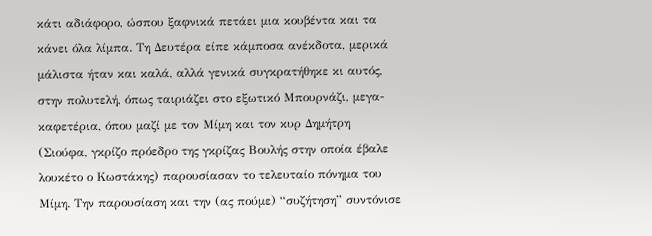κάτι αδιάφορο, ώσπου ξαφνικά πετάει μια κουβέντα και τα κάνει όλα λίμπα. Τη Δευτέρα είπε κάμποσα ανέκδοτα, μερικά μάλιστα ήταν και καλά, αλλά γενικά συγκρατήθηκε κι αυτός, στην πολυτελή, όπως ταιριάζει στο εξωτικό Μπουρνάζι, μεγα-καφετέρια, όπου μαζί με τον Μίμη και τον κυρ Δημήτρη (Σιούφα, γκρίζο πρόεδρο της γκρίζας Βουλής στην οποία έβαλε λουκέτο ο Κωστάκης) παρουσίασαν το τελευταίο πόνημα του Μίμη. Την παρουσίαση και την (ας πούμε) “συζήτηση” συντόνισε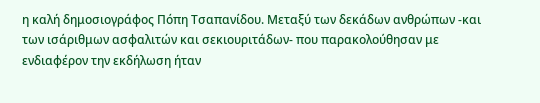η καλή δημοσιογράφος Πόπη Τσαπανίδου. Μεταξύ των δεκάδων ανθρώπων -και των ισάριθμων ασφαλιτών και σεκιουριτάδων- που παρακολούθησαν με ενδιαφέρον την εκδήλωση ήταν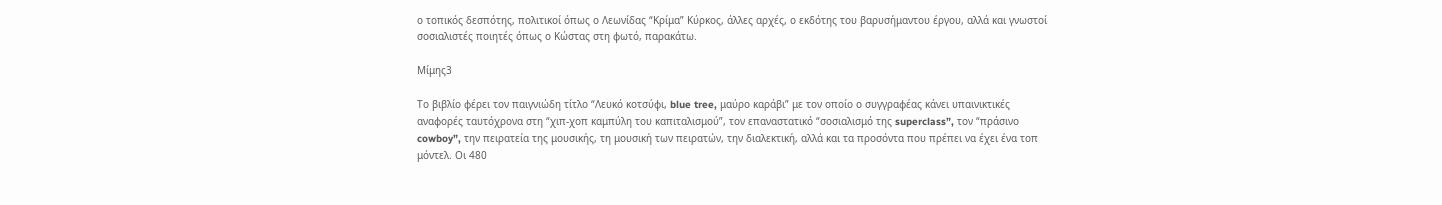ο τοπικός δεσπότης, πολιτικοί όπως ο Λεωνίδας “Κρίμα” Κύρκος, άλλες αρχές, ο εκδότης του βαρυσήμαντου έργου, αλλά και γνωστοί σοσιαλιστές ποιητές όπως ο Κώστας στη φωτό, παρακάτω.

Μίμης3

Το βιβλίο φέρει τον παιγνιώδη τίτλο “Λευκό κοτσύφι, blue tree, μαύρο καράβι” με τον οποίο ο συγγραφέας κάνει υπαινικτικές αναφορές ταυτόχρονα στη “χιπ-χοπ καμπύλη του καπιταλισμού”, τον επαναστατικό “σοσιαλισμό της superclass”, τον “πράσινο cowboy”, την πειρατεία της μουσικής, τη μουσική των πειρατών, την διαλεκτική, αλλά και τα προσόντα που πρέπει να έχει ένα τοπ μόντελ. Οι 480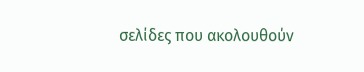σελίδες που ακολουθούν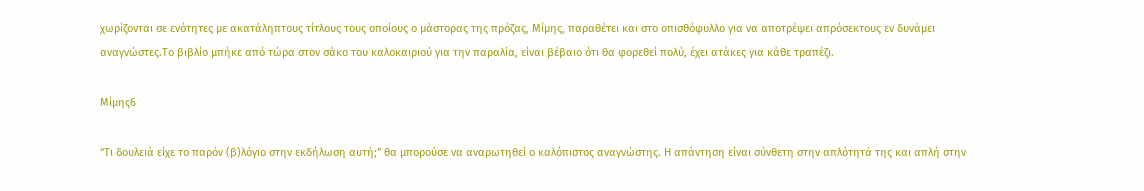χωρίζονται σε ενότητες με ακατάληπτους τίτλους τους οποίους ο μάστορας της πρόζας, Μίμης, παραθέτει και στο οπισθόφυλλο για να αποτρέψει απρόσεκτους εν δυνάμει αναγνώστες.Το βιβλίο μπήκε από τώρα στον σάκο του καλοκαιριού για την παραλία, είναι βέβαιο ότι θα φορεθεί πολύ, έχει ατάκες για κάθε τραπέζι.

Μίμης6

“Τι δουλειά είχε το παρόν (β)λόγιο στην εκδήλωση αυτή;” θα μπορούσε να αναρωτηθεί ο καλόπιστος αναγνώστης. Η απάντηση είναι σύνθετη στην απλότητά της και απλή στην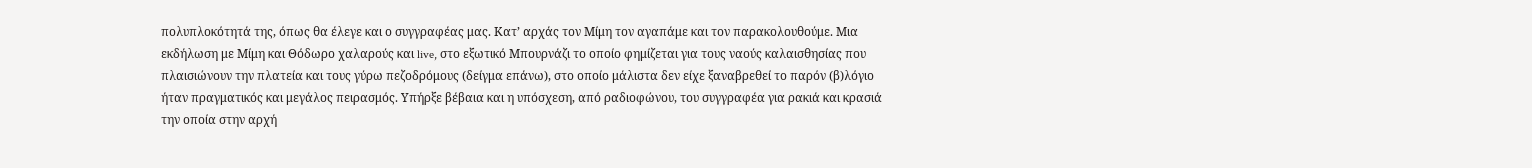πολυπλοκότητά της, όπως θα έλεγε και ο συγγραφέας μας. Κατ’ αρχάς τον Μίμη τον αγαπάμε και τον παρακολουθούμε. Μια εκδήλωση με Μίμη και Θόδωρο χαλαρούς και live, στο εξωτικό Μπουρνάζι το οποίο φημίζεται για τους ναούς καλαισθησίας που πλαισιώνουν την πλατεία και τους γύρω πεζοδρόμους (δείγμα επάνω), στο οποίο μάλιστα δεν είχε ξαναβρεθεί το παρόν (β)λόγιο ήταν πραγματικός και μεγάλος πειρασμός. Υπήρξε βέβαια και η υπόσχεση, από ραδιοφώνου, του συγγραφέα για ρακιά και κρασιά την οποία στην αρχή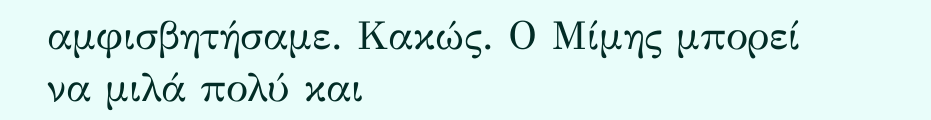αμφισβητήσαμε. Κακώς. Ο Μίμης μπορεί να μιλά πολύ και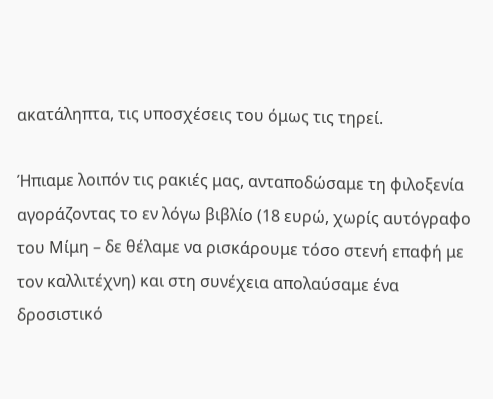ακατάληπτα, τις υποσχέσεις του όμως τις τηρεί.

Ήπιαμε λοιπόν τις ρακιές μας, ανταποδώσαμε τη φιλοξενία αγοράζοντας το εν λόγω βιβλίο (18 ευρώ, χωρίς αυτόγραφο του Μίμη – δε θέλαμε να ρισκάρουμε τόσο στενή επαφή με τον καλλιτέχνη) και στη συνέχεια απολαύσαμε ένα δροσιστικό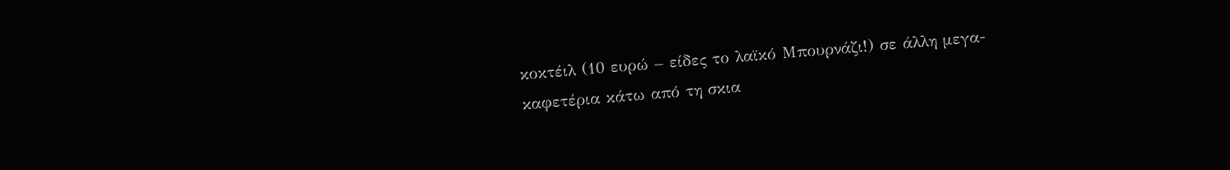κοκτέιλ (10 ευρώ – είδες το λαϊκό Μπουρνάζι!) σε άλλη μεγα-καφετέρια κάτω από τη σκια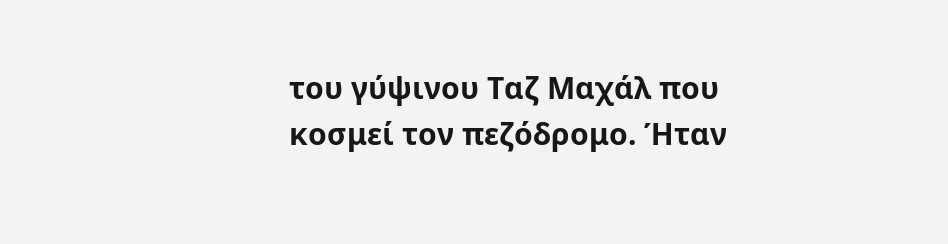του γύψινου Ταζ Μαχάλ που κοσμεί τον πεζόδρομο. Ήταν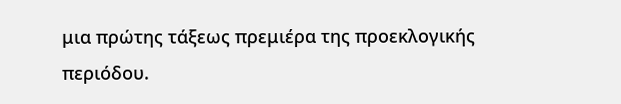μια πρώτης τάξεως πρεμιέρα της προεκλογικής περιόδου.